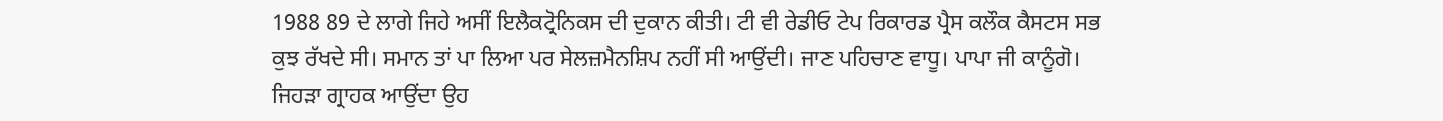1988 89 ਦੇ ਲਾਗੇ ਜਿਹੇ ਅਸੀਂ ਇਲੈਕਟ੍ਰੋਨਿਕਸ ਦੀ ਦੁਕਾਨ ਕੀਤੀ। ਟੀ ਵੀ ਰੇਡੀਓ ਟੇਪ ਰਿਕਾਰਡ ਪ੍ਰੈਸ ਕਲੌਕ ਕੈਸਟਸ ਸਭ ਕੁਝ ਰੱਖਦੇ ਸੀ। ਸਮਾਨ ਤਾਂ ਪਾ ਲਿਆ ਪਰ ਸੇਲਜ਼ਮੈਨਸ਼ਿਪ ਨਹੀਂ ਸੀ ਆਉਂਦੀ। ਜਾਣ ਪਹਿਚਾਣ ਵਾਧੂ। ਪਾਪਾ ਜੀ ਕਾਨੂੰਗੋ। ਜਿਹੜਾ ਗ੍ਰਾਹਕ ਆਉਂਦਾ ਉਹ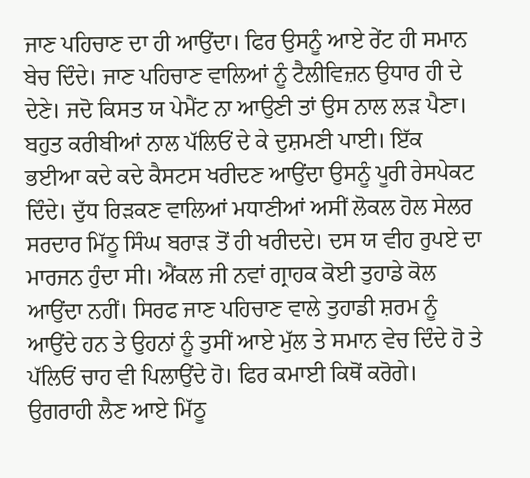ਜਾਣ ਪਹਿਚਾਣ ਦਾ ਹੀ ਆਉਂਦਾ। ਫਿਰ ਉਸਨੂੰ ਆਏ ਰੇਂਟ ਹੀ ਸਮਾਨ ਬੇਚ ਦਿੰਦੇ। ਜਾਣ ਪਹਿਚਾਣ ਵਾਲਿਆਂ ਨੂੰ ਟੈਲੀਵਿਜ਼ਨ ਉਧਾਰ ਹੀ ਦੇ ਦੇਣੇ। ਜਦੋ ਕਿਸਤ ਯ ਪੇਮੈਂਟ ਨਾ ਆਉਣੀ ਤਾਂ ਉਸ ਨਾਲ ਲੜ ਪੈਣਾ। ਬਹੁਤ ਕਰੀਬੀਆਂ ਨਾਲ ਪੱਲਿਓਂ ਦੇ ਕੇ ਦੁਸ਼ਮਣੀ ਪਾਈ। ਇੱਕ ਭਈਆ ਕਦੇ ਕਦੇ ਕੈਸਟਸ ਖਰੀਦਣ ਆਉਂਦਾ ਉਸਨੂੰ ਪੂਰੀ ਰੇਸਪੇਕਟ ਦਿੰਦੇ। ਦੁੱਧ ਰਿੜਕਣ ਵਾਲਿਆਂ ਮਧਾਣੀਆਂ ਅਸੀਂ ਲੋਕਲ ਹੋਲ ਸੇਲਰ ਸਰਦਾਰ ਮਿੱਠੂ ਸਿੰਘ ਬਰਾੜ ਤੋਂ ਹੀ ਖਰੀਦਦੇ। ਦਸ ਯ ਵੀਹ ਰੁਪਏ ਦਾ ਮਾਰਜਨ ਹੁੰਦਾ ਸੀ। ਐਂਕਲ ਜੀ ਨਵਾਂ ਗ੍ਰਾਹਕ ਕੋਈ ਤੁਹਾਡੇ ਕੋਲ ਆਉਂਦਾ ਨਹੀਂ। ਸਿਰਫ ਜਾਣ ਪਹਿਚਾਣ ਵਾਲੇ ਤੁਹਾਡੀ ਸ਼ਰਮ ਨੂੰ ਆਉਂਦੇ ਹਨ ਤੇ ਉਹਨਾਂ ਨੂੰ ਤੁਸੀਂ ਆਏ ਮੁੱਲ ਤੇ ਸਮਾਨ ਵੇਚ ਦਿੰਦੇ ਹੋ ਤੇ ਪੱਲਿਓਂ ਚਾਹ ਵੀ ਪਿਲਾਉਂਦੇ ਹੋ। ਫਿਰ ਕਮਾਈ ਕਿਥੋਂ ਕਰੋਗੇ। ਉਗਰਾਹੀ ਲੈਣ ਆਏ ਮਿੱਠੂ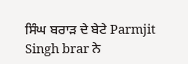ਸਿੰਘ ਬਰਾੜ ਦੇ ਬੇਟੇ Parmjit Singh brar ਨੇ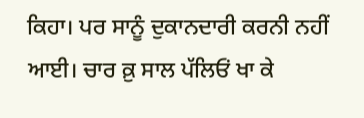ਕਿਹਾ। ਪਰ ਸਾਨੂੰ ਦੁਕਾਨਦਾਰੀ ਕਰਨੀ ਨਹੀਂ ਆਈ। ਚਾਰ ਕ਼ੁ ਸਾਲ ਪੱਲਿਓਂ ਖਾ ਕੇ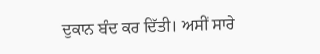ਦੁਕਾਨ ਬੰਦ ਕਰ ਦਿੱਤੀ। ਅਸੀਂ ਸਾਰੇ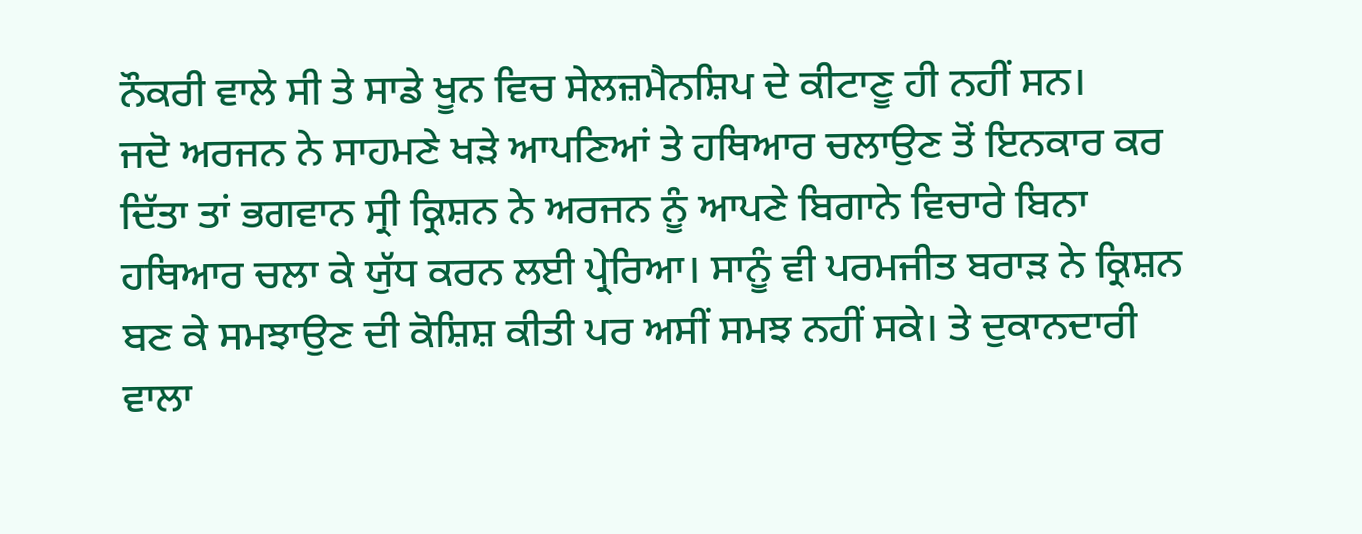ਨੌਕਰੀ ਵਾਲੇ ਸੀ ਤੇ ਸਾਡੇ ਖੂਨ ਵਿਚ ਸੇਲਜ਼ਮੈਨਸ਼ਿਪ ਦੇ ਕੀਟਾਣੂ ਹੀ ਨਹੀਂ ਸਨ।
ਜਦੋ ਅਰਜਨ ਨੇ ਸਾਹਮਣੇ ਖੜੇ ਆਪਣਿਆਂ ਤੇ ਹਥਿਆਰ ਚਲਾਉਣ ਤੋਂ ਇਨਕਾਰ ਕਰ ਦਿੱਤਾ ਤਾਂ ਭਗਵਾਨ ਸ੍ਰੀ ਕ੍ਰਿਸ਼ਨ ਨੇ ਅਰਜਨ ਨੂੰ ਆਪਣੇ ਬਿਗਾਨੇ ਵਿਚਾਰੇ ਬਿਨਾ ਹਥਿਆਰ ਚਲਾ ਕੇ ਯੁੱਧ ਕਰਨ ਲਈ ਪ੍ਰੇਰਿਆ। ਸਾਨੂੰ ਵੀ ਪਰਮਜੀਤ ਬਰਾੜ ਨੇ ਕ੍ਰਿਸ਼ਨ ਬਣ ਕੇ ਸਮਝਾਉਣ ਦੀ ਕੋਸ਼ਿਸ਼ ਕੀਤੀ ਪਰ ਅਸੀਂ ਸਮਝ ਨਹੀਂ ਸਕੇ। ਤੇ ਦੁਕਾਨਦਾਰੀ ਵਾਲਾ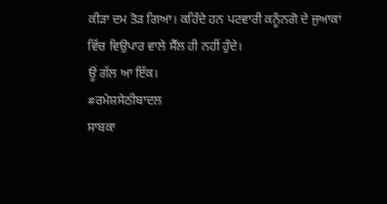ਕੀੜਾ ਦਮ ਤੋੜ ਗਿਆ। ਕਹਿੰਦੇ ਹਨ ਪਟਵਾਰੀ ਕਨੂੰਨਗੋ ਦੇ ਜੁਆਕਾਂ ਵਿੱਚ ਵਿਉਪਾਰ ਵਾਲੇ ਸੈੱਲ ਹੀ ਨਹੀਂ ਹੁੰਦੇ।
ਊਂ ਗੱਲ ਆ ਇੱਕ।
#ਰਮੇਸ਼ਸੇਠੀਬਾਦਲ
ਸਾਬਕਾ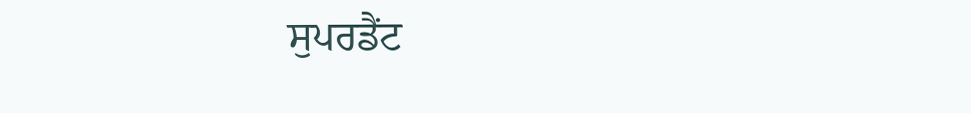ਸੁਪਰਡੈਂਟ